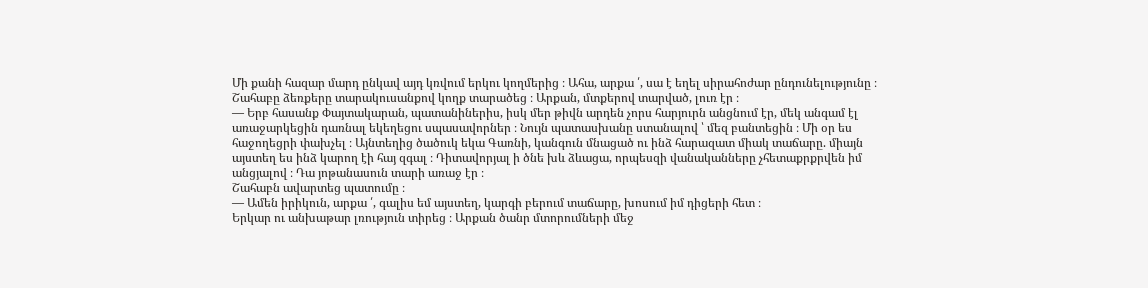Մի քանի հազար մարդ ընկավ այդ կռվում երկու կողմերից ։ Ահա, արքա ՛, սա է եղել սիրահոժար ընդունելությունը ։
Շահաբը ձեռքերը տարակուսանքով կողք տարածեց ։ Արքան, մտքերով տարված, լուռ էր ։
— Երբ հասանք Փայտակարան, պատանիներիս, իսկ մեր թիվն արդեն չորս հարյուրն անցնում էր, մեկ անգամ էլ առաջարկեցին դառնալ եկեղեցու սպասավորներ ։ Նույն պատասխանը ստանալով ՝ մեզ բանտեցին ։ Մի օր ես հաջողեցրի փախչել ։ Այնտեղից ծածուկ եկա Գառնի, կանգուն մնացած ու ինձ հարազատ միակ տաճարը. միայն այստեղ ես ինձ կարող էի հայ զգալ ։ Դիտավորյալ ի ծնե խև ձևացա, որպեսզի վանականները չհետաքրքրվեն իմ անցյալով ։ Դա յոթանասուն տարի առաջ էր ։
Շահաբն ավարտեց պատումը ։
— Ամեն իրիկուն, արքա ՛, գալիս եմ այստեղ, կարգի բերում տաճարը, խոսում իմ դիցերի հետ ։
Երկար ու անխաթար լռություն տիրեց ։ Արքան ծանր մտորումների մեջ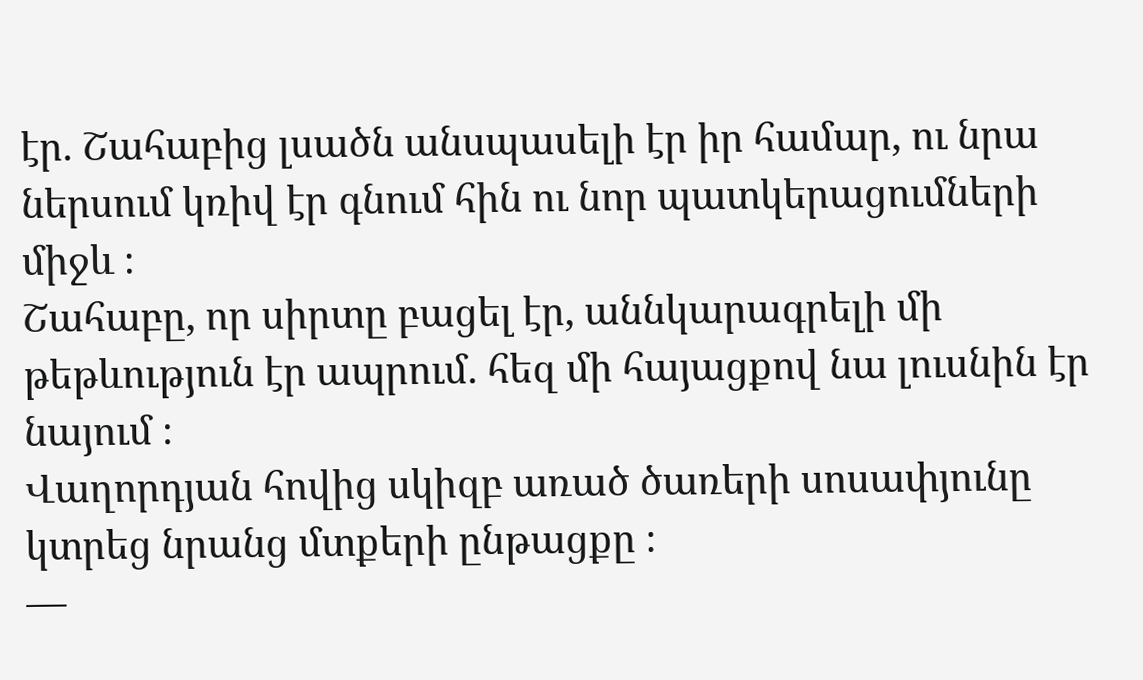էր. Շահաբից լսածն անսպասելի էր իր համար, ու նրա ներսում կռիվ էր գնում հին ու նոր պատկերացումների միջև ։
Շահաբը, որ սիրտը բացել էր, աննկարագրելի մի թեթևություն էր ապրում. հեզ մի հայացքով նա լուսնին էր նայում ։
Վաղորդյան հովից սկիզբ առած ծառերի սոսափյունը կտրեց նրանց մտքերի ընթացքը ։
—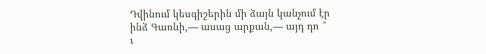Դվինում կեսգիշերին մի ձայն կանչում էր ինձ Գառնի,— ասաց արքան,— այդ դո ՞ ւ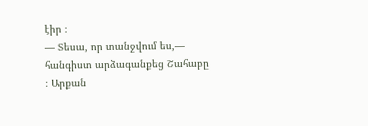էիր ։
— Տեսա, որ տանջվում ես,— հանգիստ արձագանքեց Շահաբը ։ Արքան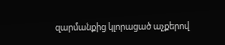զարմանքից կլորացած աչքերով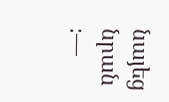նայեց նրան ։—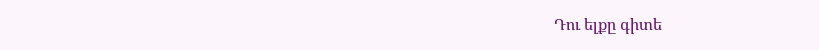Դու ելքը գիտե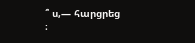՞ ս,— հարցրեց ։